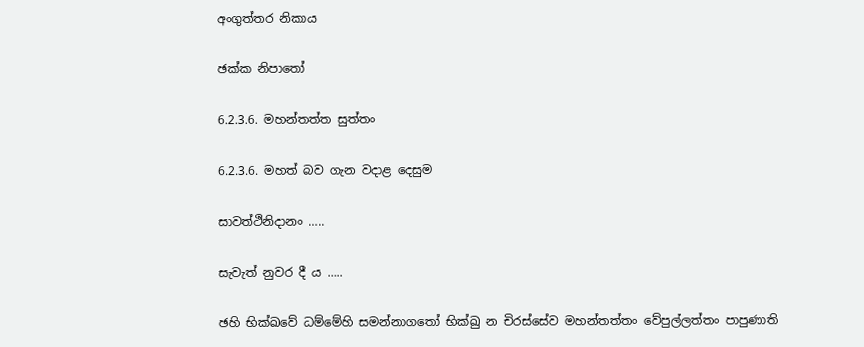අංගුත්තර නිකාය

ඡක්ක නිපාතෝ

6.2.3.6. මහන්තත්ත සුත්තං

6.2.3.6. මහත් බව ගැන වදාළ දෙසුම

සාවත්ථිනිදානං …..

සැවැත් නුවර දී ය …..

ඡහි භික්ඛවේ ධම්මේහි සමන්නාගතෝ භික්ඛු න චිරස්සේව මහන්තත්තං වේපුල්ලත්තං පාපුණාති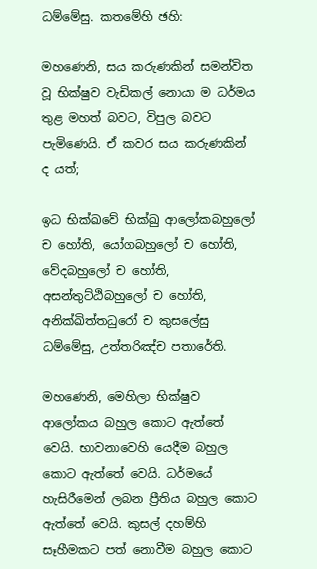ධම්මේසු. කතමේහි ඡහි:

මහණෙනි, සය කරුණකින් සමන්විත වූ භික්ෂුව වැඩිකල් නොයා ම ධර්මය තුළ මහත් බවට, විපුල බවට පැමිණෙයි. ඒ කවර සය කරුණකින් ද යත්;

ඉධ භික්ඛවේ භික්ඛු ආලෝකබහුලෝ ච හෝති, යෝගබහුලෝ ච හෝති, වේදබහුලෝ ච හෝති, අසන්තුට්ඨිබහුලෝ ච හෝති, අනික්ඛිත්තධුරෝ ච කුසලේසු ධම්මේසු, උත්තරිඤ්ච පතාරේති.

මහණෙනි, මෙහිලා භික්ෂුව ආලෝකය බහුල කොට ඇත්තේ වෙයි. භාවනාවෙහි යෙදීම බහුල කොට ඇත්තේ වෙයි. ධර්මයේ හැසිරීමෙන් ලබන ප්‍රීතිය බහුල කොට ඇත්තේ වෙයි. කුසල් දහම්හි සෑහීමකට පත් නොවීම බහුල කොට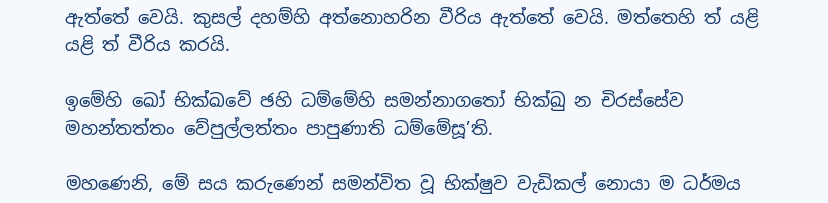ඇත්තේ වෙයි. කුසල් දහම්හි අත්නොහරින වීරිය ඇත්තේ වෙයි. මත්තෙහි ත් යළි යළි ත් වීරිය කරයි.

ඉමේහි ඛෝ භික්ඛවේ ඡහි ධම්මේහි සමන්නාගතෝ භික්ඛු න චිරස්සේව මහන්තත්තං වේපුල්ලත්තං පාපුණාති ධම්මේසූ’ති.

මහණෙනි, මේ සය කරුණෙන් සමන්විත වූ භික්ෂුව වැඩිකල් නොයා ම ධර්මය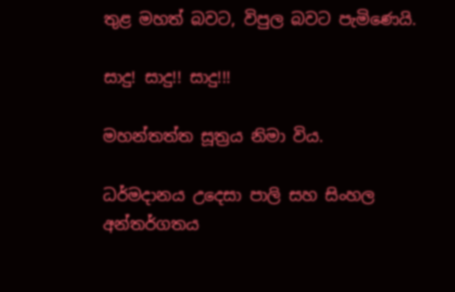තුළ මහත් බවට, විපුල බවට පැමිණෙයි.

සාදු! සාදු!! සාදු!!!

මහන්තත්ත සූත්‍රය නිමා විය.

ධර්මදානය උදෙසා පාලි සහ සිංහල අන්තර්ගතය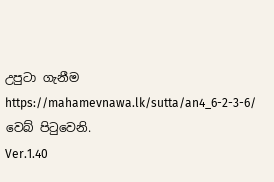උපුටා ගැනීම https://mahamevnawa.lk/sutta/an4_6-2-3-6/ වෙබ් පිටුවෙනි.
Ver.1.40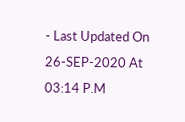- Last Updated On 26-SEP-2020 At 03:14 P.M